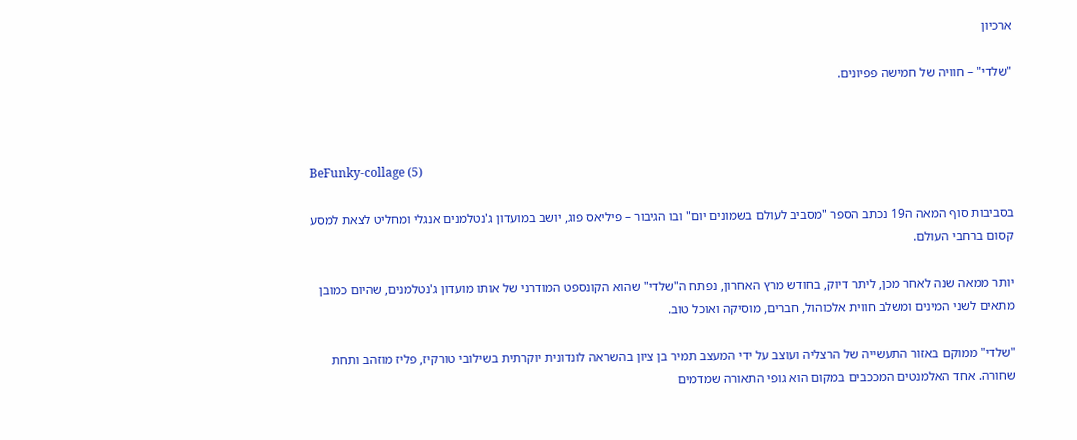ארכיון

"שלדי" – חוויה של חמישה פפיונים.



BeFunky-collage (5)

בסביבות סוף המאה ה19 נכתב הספר "מסביב לעולם בשמונים יום" ובו הגיבור – פיליאס פוג, יושב במועדון ג'נטלמנים אנגלי ומחליט לצאת למסע קסום ברחבי העולם.

יותר ממאה שנה לאחר מכן, ליתר דיוק, בחודש מרץ האחרון, נפתח ה"שלדי" שהוא הקונספט המודרני של אותו מועדון ג'נטלמנים, שהיום כמובן מתאים לשני המינים ומשלב חווית אלכוהול, חברים, מוסיקה ואוכל טוב.

"שלדי" ממוקם באזור התעשייה של הרצליה ועוצב על ידי המעצב תמיר בן ציון בהשראה לונדונית יוקרתית בשילובי טורקיז, פליז מוזהב ותחת שחורה. אחד האלמנטים המככבים במקום הוא גופי התאורה שמדמים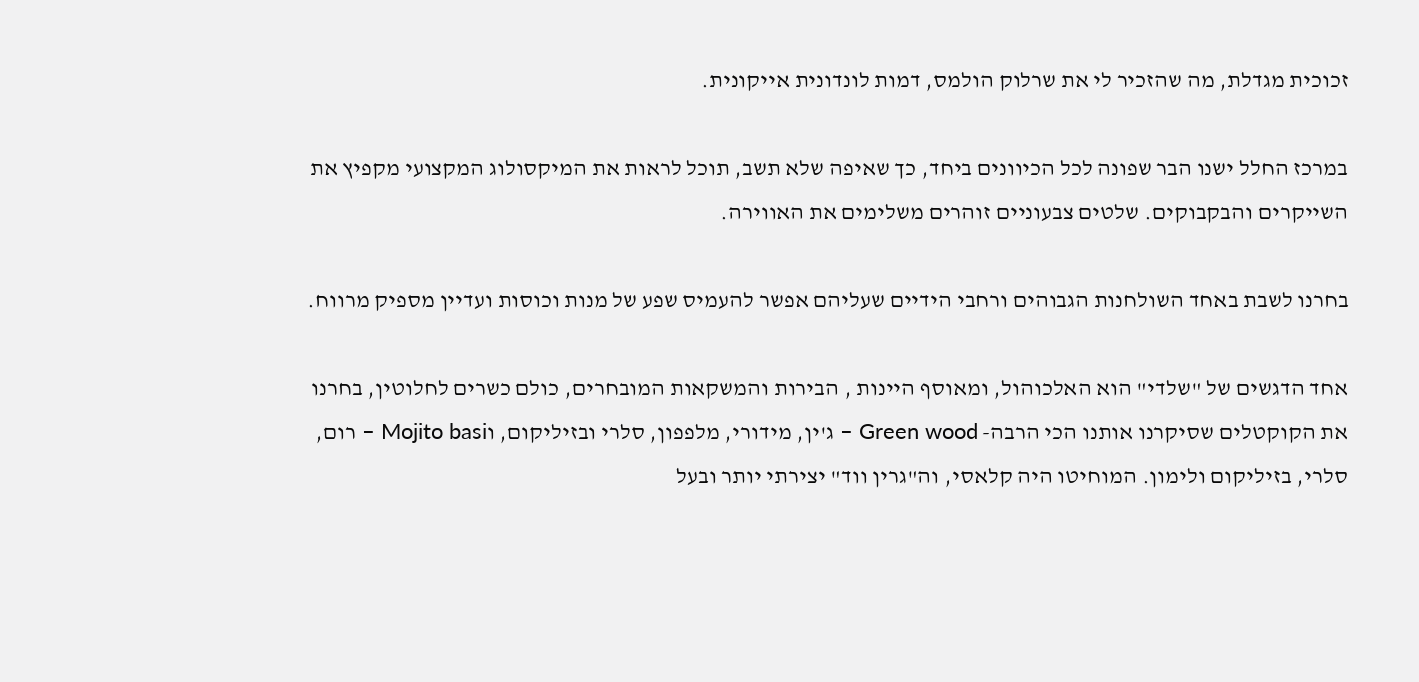זכוכית מגדלת, מה שהזכיר לי את שרלוק הולמס, דמות לונדונית אייקונית.

במרכז החלל ישנו הבר שפונה לכל הכיוונים ביחד, כך שאיפה שלא תשב, תוכל לראות את המיקסולוג המקצועי מקפיץ את השייקרים והבקבוקים. שלטים צבעוניים זוהרים משלימים את האווירה.

בחרנו לשבת באחד השולחנות הגבוהים ורחבי הידיים שעליהם אפשר להעמיס שפע של מנות וכוסות ועדיין מספיק מרווח.

אחד הדגשים של "שלדי" הוא האלכוהול, ומאוסף היינות , הבירות והמשקאות המובחרים, כולם כשרים לחלוטין, בחרנו את הקוקטלים שסיקרנו אותנו הכי הרבה- Green wood – ג'ין, מידורי, מלפפון, סלרי ובזיליקום, וMojito basi – רום, סלרי, בזיליקום ולימון. המוחיטו היה קלאסי, וה"גרין ווד" יצירתי יותר ובעל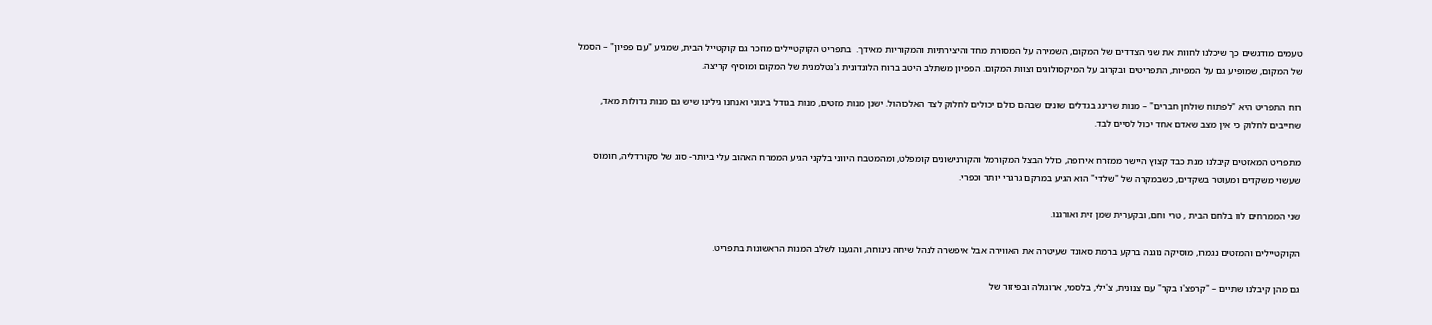טעמים מודגשים כך שיכלנו לחוות את שני הצדדים של המקום, השמירה על המסורת מחד והיצירתיות והמקוריות מאידך.  בתפריט הקוקטיילים מוזכר גם קוקטייל הבית, שמגיע "עם פפיון" – הסמל של המקום, שמופיע גם על המפיות, התפריטים ובקרוב על המיקסולוגים וצוות המקום. הפפיון משתלב היטב ברוח הלונדונית ג'נטלמנית של המקום ומוסיף קריצה.

רוח התפריט היא "לפתוח שולחן חברים" – מנות שרינג בגדלים שונים שבהם כולם יכולים לחלוק לצד האלכוהול. ישנן מנות מזטים, מנות בגודל בינוני ואנחנו גילינו שיש גם מנות גדולות מאד, שחייבים לחלוק כי אין מצב שאדם אחד יכול לסיים לבד.

מתפריט המאזטים קיבלנו מנת כבד קצוץ היישר ממזרח אירופה, כולל הבצל המקורמל והקורנישונים קומפלט, ומהמטבח היווני בלקני הגיע הממרח האהוב עלי ביותר- סוג של סקורדליה, חומוס שעשוי משקדים ומעוטר בשקדים, כשבמקרה של "שלדי" הוא הגיע במרקם גרגרי יותר וכפרי.

שני הממרחים לוו בלחם הבית , טרי וחם, ובקערית שמן זית ואורגנו.

הקוקטיילים והמזטים נגמרו, מוסיקה נוגנה ברקע ברמת סאונד שעיטרה את האווירה אבל איפשרה לנהל שיחה נינוחה, והגענו לשלב המנות הראשונות בתפריט.

גם מהן קיבלנו שתיים – "קרפצ'ו בקר" עם צנונית, צ'ילי, בלסמי, ארוגולה ובפיזור של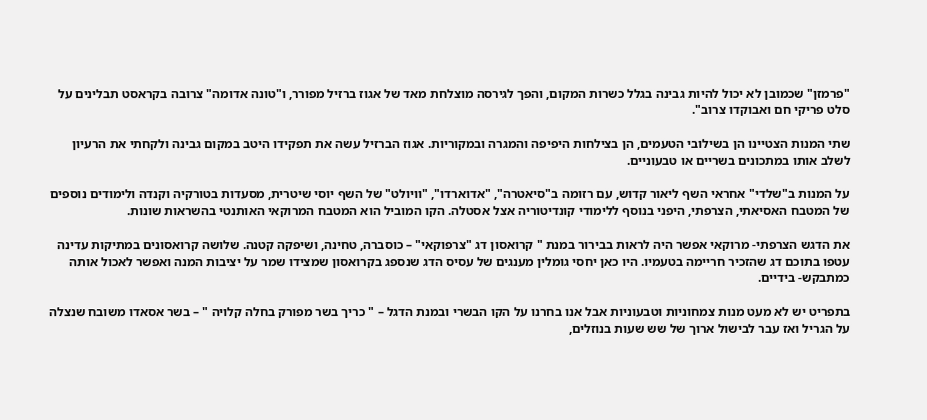"פרמזן" שכמובן לא יכול להיות גבינה בגלל כשרות המקום, והפך לגירסה מוצלחת מאד של אגוז ברזיל מפורר, ו"טונה אדומה" צרובה בקראסט תבלינים על סלט פריקי חם ואבוקדו צרוב".

שתי המנות הצטיינו הן בשילובי הטעמים, הן בצילחות היפיפה והמגרה ובמקוריות. אגוז הברזיל עשה את תפקידו היטב במקום גבינה ולקחתי את הרעיון לשלב אותו במתכונים בשריים או טבעוניים.

על המנות ב"שלדי" אחראי השף ליאור קדוש, עם רזומה ב"סיאטרה", "אדוארדו", "וויולט" של השף יוסי שיטרית, מסעדות בטורקיה וקנדה ולימודים נוספים של המטבח האסיאתי, הצרפתי, היפני בנוסף ללימודי קונדיטוריה אצל אסטלה. הקו המוביל הוא המטבח המרוקאי האותנטי בהשראות שונות.

את הדגש הצרפתי- מרוקאי אפשר היה לראות בבירור במנת " קרואסון דג "צרפוקאי" – כוסברה, טחינה, ושיפקה קטנה. שלושה קרואסונים במתיקות עדינה עטפו בתוכם דג שהזכיר חריימה בטעמיו. היו כאן יחסי גומלין מענגים של עסיס הדג שנספג בקרואסון שמצידו שמר על יציבות המנה ואפשר לאכול אותה כמתבקש- בידיים.

בתפריט יש לא מעט מנות צמחוניות וטבעוניות אבל אנו בחרנו על הקו הבשרי ובמנת הדגל – " כריך בשר מפורק בחלה קלויה " – בשר אסאדו משובח שנצלה על הגריל ואז עבר לבישול ארוך של שש שעות בנוזלים,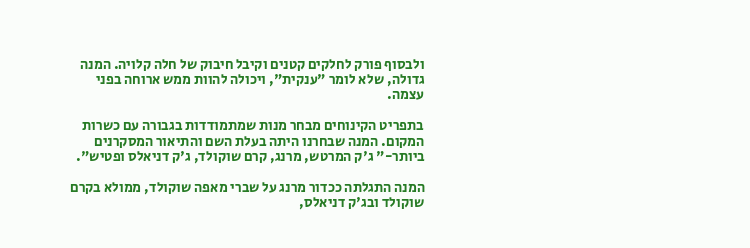ולבסוף פורק לחלקים קטנים וקיבל חיבוק של חלה קלויה. המנה גדולה, שלא לומר "ענקית", ויכולה להוות ממש ארוחה בפני עצמה.

בתפריט הקינוחים מבחר מנות שמתמודדות בגבורה עם כשרות המקום. המנה שבחרנו היתה בעלת השם והתיאור המסקרנים ביותר-" ג'ק המרטש, מרנג, קרם שוקולד, ג'ק דניאלס ופטיש".

המנה התגלתה ככדור מרנג על שברי מאפה שוקולד, ממולא בקרם  שוקולד ובג'ק דניאלס,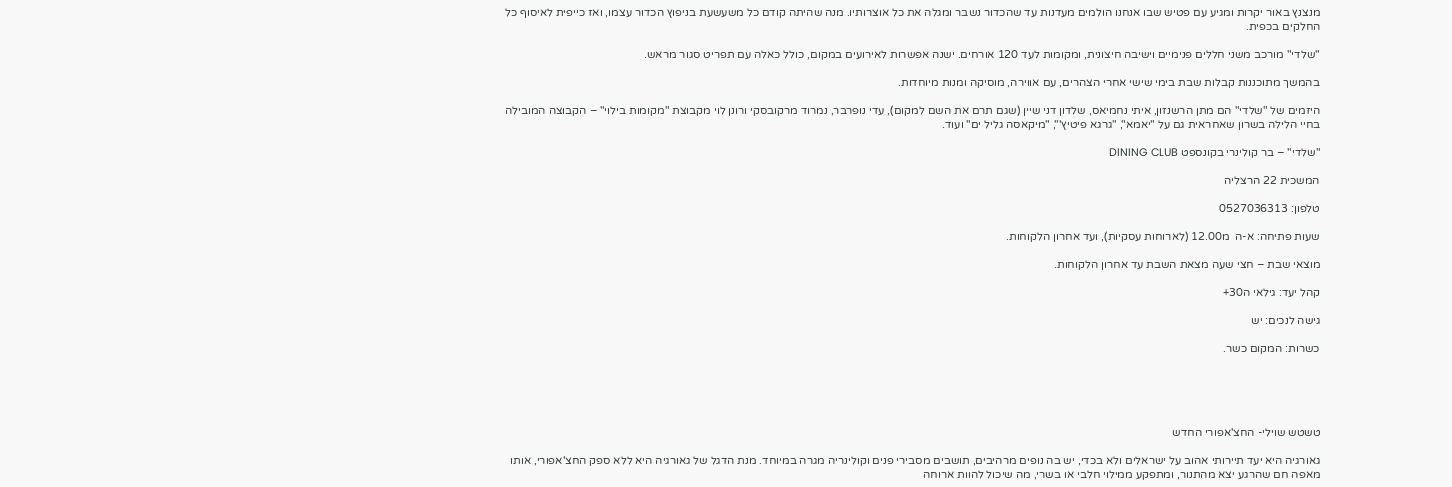מנצנץ באור יקרות ומגיע עם פטיש שבו אנחנו הולמים מעדנות עד שהכדור נשבר ומגלה את כל אוצרותיו. מנה שהיתה קודם כל משעשעת בניפוץ הכדור עצמו, ואז כייפית לאיסוף כל החלקים בכפית.

"שלדי" מורכב משני חללים פנימיים וישיבה חיצונית, ומקומות לעד 120 אורחים. ישנה אפשרות לאירועים במקום, כולל כאלה עם תפריט סגור מראש.

בהמשך מתוכננות קבלות שבת בימי שישי אחרי הצהרים, עם אווירה, מוסיקה ומנות מיוחדות.

היזמים של "שלדי" הם מתן הרשנזון, איתי נחמיאס, שלדון דני שיין (שגם תרם את השם למקום), עדי נופרבר, נמרוד מרקובסקי ורונן לוי מקבוצת "מקומות בילוי" – הקבוצה המובילה בחיי הלילה בשרון שאחראית גם על "יאמא", "גרגא פיטיץ'", "מיקאסה גליל ים" ועוד.

"שלדי" – בר קולינרי בקונספט DINING CLUB

המשכית 22 הרצליה

טלפון: 0527036313

שעות פתיחה: א-ה  מ12.00 (לארוחות עסקיות), ועד אחרון הלקוחות.

מוצאי שבת – חצי שעה מצאת השבת עד אחרון הלקוחות.

קהל יעד: גילאי ה30+

גישה לנכים: יש

כשרות: המקום כשר.





טשטש שוילי- החצ'אפורי החדש

גאורגיה היא יעד תיירותי אהוב על ישראלים ולא בכדי, יש בה נופים מרהיבים, תושבים מסבירי פנים וקולינריה מגרה במיוחד. מנת הדגל של גאורגיה היא ללא ספק החצ'אפורי, אותו מאפה חם שהרגע יצא מהתנור, ומתפקע ממילוי חלבי או בשרי, מה שיכול להוות ארוחה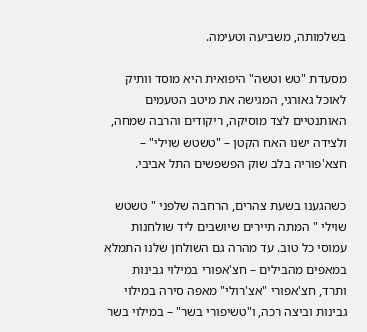בשלמותה, משביעה וטעימה.

מסעדת "טש וטשה" היפואית היא מוסד וותיק לאוכל גאורגי, המגישה את מיטב הטעמים האותנטיים לצד מוסיקה, ריקודים והרבה שמחה, ולצידה ישנו האח הקטן – "טשטש שוילי" – חצא'פוריה בלב שוק הפשפשים התל אביבי.

כשהגענו בשעת צהרים, הרחבה שלפני " טשטש שוילי " המתה תיירים שיושבים ליד שולחנות עמוסי כל טוב. עד מהרה גם השולחן שלנו התמלא במאפים מהבילים – חצ'אפורי במילוי גבינות ותרד, חצ'אפורי "אצ'רולי" מאפה סירה במילוי גבינות וביצה רכה, ו"טשיפורי בשר" – במילוי בשר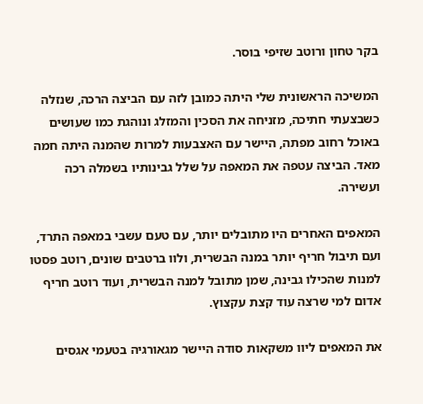בקר טחון ורוטב שזיפי בוסר.

המשיכה הראשונית שלי היתה כמובן לזה עם הביצה הרכה, שנזלה כשבצעתי חתיכה, מזניחה את הסכין והמזלג ונוהגת כמו שעושים באוכל רחוב מפתה, היישר עם האצבעות למרות שהמנה היתה חמה מאד. הביצה עטפה את המאפה על שלל גבינותיו בשמלה רכה ועשירה.

המאפים האחרים היו מתובלים יותר, עם טעם עשבי במאפה התרד, ועם תיבול חריף יותר במנה הבשרית, ולוו ברטבים שונים, רוטב פסטו למנות שהכילו גבינה, שמן מתובל למנה הבשרית, ועוד רוטב חריף אדום למי שרצה עוד קצת עקצוץ.

את המאפים ליוו משקאות סודה היישר מגאורגיה בטעמי אגסים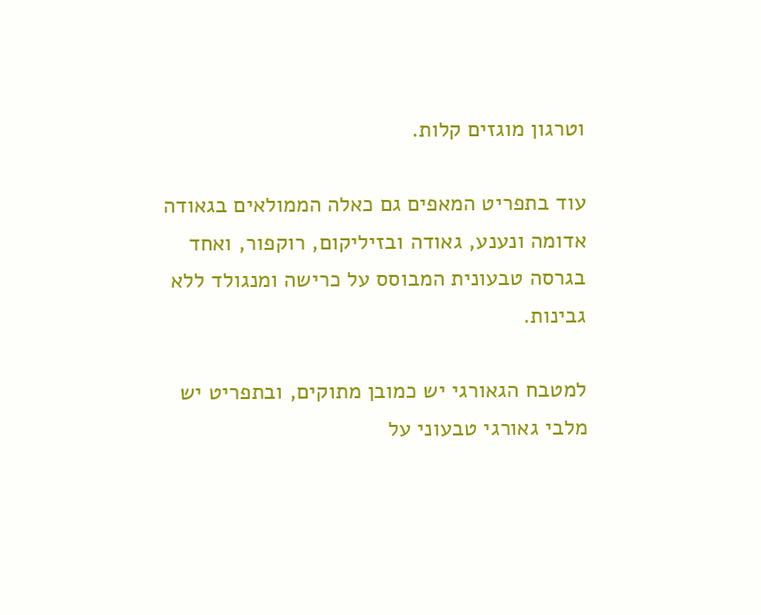וטרגון מוגזים קלות.

עוד בתפריט המאפים גם כאלה הממולאים בגאודה אדומה ונענע, גאודה ובזיליקום, רוקפור, ואחד בגרסה טבעונית המבוסס על כרישה ומנגולד ללא גבינות.

למטבח הגאורגי יש כמובן מתוקים, ובתפריט יש מלבי גאורגי טבעוני על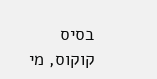בסיס קוקוס, מי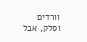וורדים וסלק, אבל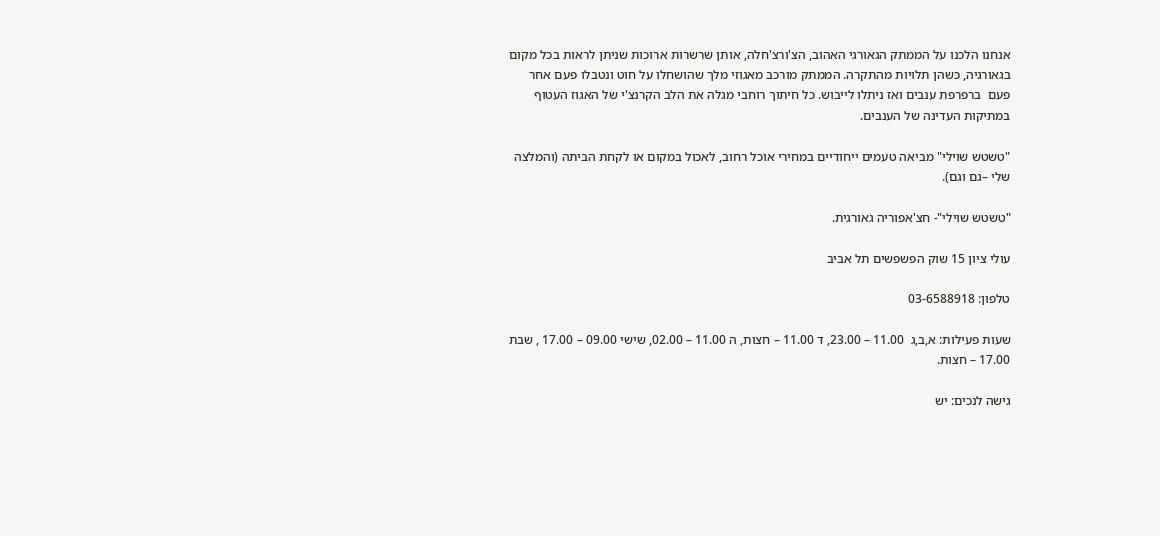אנחנו הלכנו על הממתק הגאורגי האהוב, הצ'ורצ'חלה, אותן שרשרות ארוכות שניתן לראות בכל מקום בגאורגיה, כשהן תלויות מהתקרה. הממתק מורכב מאגוזי מלך שהושחלו על חוט ונטבלו פעם אחר פעם  ברפרפת ענבים ואז ניתלו לייבוש. כל חיתוך רוחבי מגלה את הלב הקרנצ'י של האגוז העטוף במתיקות העדינה של הענבים.

"טשטש שוילי" מביאה טעמים ייחודיים במחירי אוכל רחוב, לאכול במקום או לקחת הביתה (והמלצה שלי –גם וגם).

"טשטש שוילי"- חצ'אפוריה גאורגית.

עולי ציון 15 שוק הפשפשים תל אביב

טלפון: 03-6588918

שעות פעילות: א,ב,ג  11.00 – 23.00, ד 11.00 – חצות, ה 11.00 – 02.00, שישי 09.00 – 17.00 , שבת 17.00 – חצות.

גישה לנכים: יש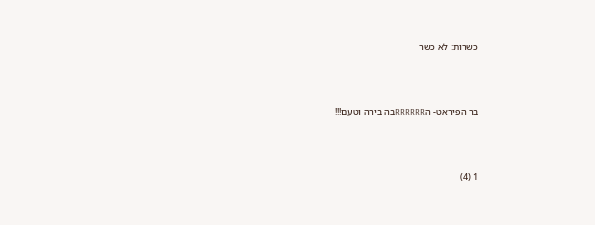כשרות: לא כשר



בר הפיראט- הRRRRRRבה בירה וטעם!!!



1 (4)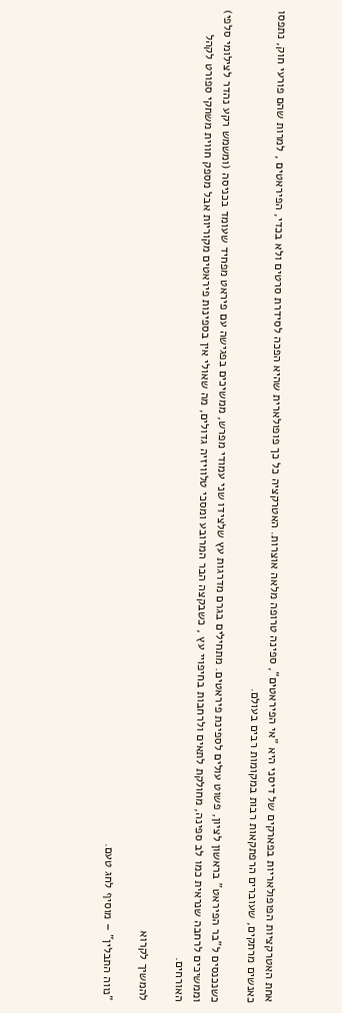אחת האטרקציות הפופולאריות בפארקים של דיסני היא "אי הפיראטים", ספינה טרופה מלאה אוצרות. האטרקציה כל כך פופולארית שהיא הפכה לסידרת סרטים ולא בכדי, הפיראטים , למרות שהם פורעי חוק, נתפסו כאנשים מרתקים, שעוברים הרפתקאות רבות במקומות רבים בעולם.

כשנכנסים ל"בר הפיראט" בראשון לציון, פשוט עולים לספינת פיראטים. מתחילים בגרם מדרגות עץ שלצידו שני עמודי מפרש, ממשיכים בפגישה עם פיראט מפחיד שעומד בכניסה (ומשמש רקע נהדר לצילומי סלפי) וממשיכים לרחבה שנראית כמו לב ספינה, מחולקת לתאים ולרחבות בחיפויי עץ , כשבקצה הבר המרובע ומסכי טלוויזיה גדולים, מה שאולי אין בספינות פיראטים מקוריות אבל מספק חווית משחקי ספורט לקהל האורחים.

להמשיך לקרוא

"נווה התבלין" – מוסיף לחג טעם.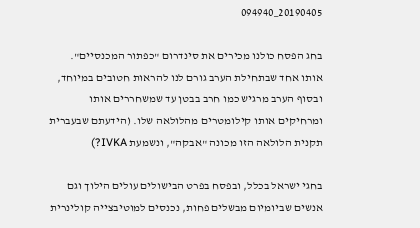20190405_094940

בחג הפסח כולנו מכירים את סינדרום "כפתור המכנסיים". אותו אחד שבתחילת הערב גורם לנו להראות חטובים במיוחד, ובסוף הערב מרגיש כמו חרב בבטן עד שמשחררים אותו ומרחיקים אותו קילומטרים מהלולאה שלו. (הידעתם שבעברית תקנית הלולאה הזו מכונה "אבקה", ונשמעת IVKA?)

בחגי ישראל בכלל, ובפסח בפרט הבישולים עולים הילוך וגם אנשים שביומיום מבשלים פחות, נכנסים למוטיבצייה קולינרית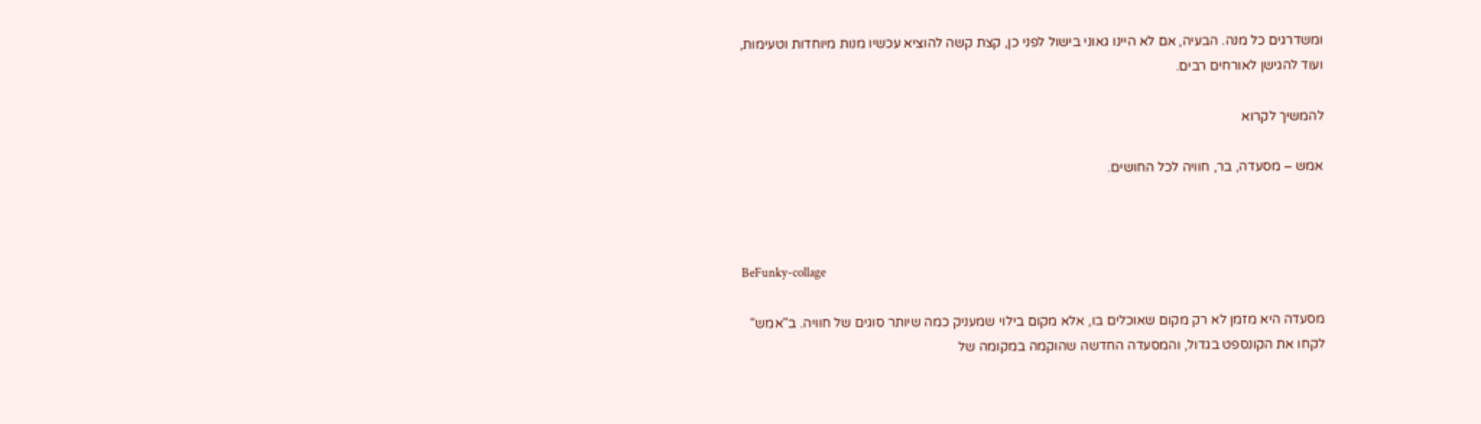ומשדרגים כל מנה. הבעיה, אם לא היינו גאוני בישול לפני כן, קצת קשה להוציא עכשיו מנות מיוחדות וטעימות, ועוד להגישן לאורחים רבים.

להמשיך לקרוא

אמש – מסעדה, בר, חוויה לכל החושים.



BeFunky-collage

מסעדה היא מזמן לא רק מקום שאוכלים בו, אלא מקום בילוי שמעניק כמה שיותר סוגים של חוויה. ב"אמש" לקחו את הקונספט בגדול, והמסעדה החדשה שהוקמה במקומה של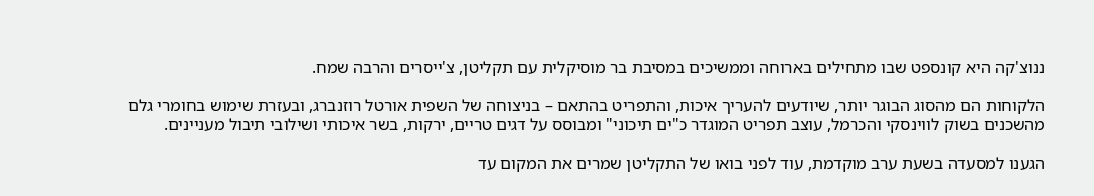ננוצ'קה היא קונספט שבו מתחילים בארוחה וממשיכים במסיבת בר מוסיקלית עם תקליטן, צ'ייסרים והרבה שמח.

הלקוחות הם מהסוג הבוגר יותר, שיודעים להעריך איכות, והתפריט בהתאם – בניצוחה של השפית אורטל רוזנברג, ובעזרת שימוש בחומרי גלם מהשכנים בשוק לווינסקי והכרמל, עוצב תפריט המוגדר כ"ים תיכוני" ומבוסס על דגים טריים, ירקות, בשר איכותי ושילובי תיבול מעניינים.

הגענו למסעדה בשעת ערב מוקדמת, עוד לפני בואו של התקליטן שמרים את המקום עד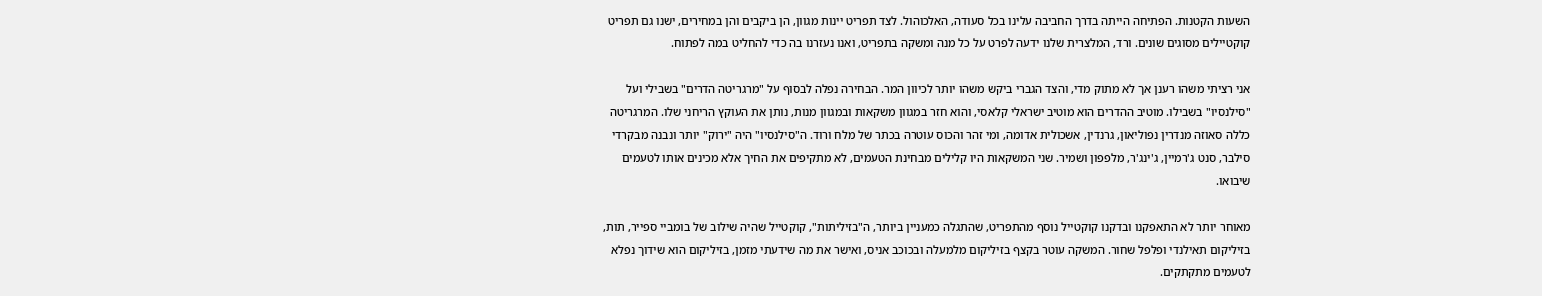השעות הקטנות. הפתיחה הייתה בדרך החביבה עלינו בכל סעודה, האלכוהול. לצד תפריט יינות מגוון, הן ביקבים והן במחירים, ישנו גם תפריט קוקטיילים מסוגים שונים. ורד, המלצרית שלנו ידעה לפרט על כל מנה ומשקה בתפריט, ואנו נעזרנו בה כדי להחליט במה לפתוח.

אני רציתי משהו רענן אך לא מתוק מדי, והצד הגברי ביקש משהו יותר לכיוון המר. הבחירה נפלה לבסוף על "מרגריטה הדרים" בשבילי ועל "סילנסיו" בשבילו. מוטיב ההדרים הוא מוטיב ישראלי קלאסי, והוא חזר במגוון משקאות ובמגוון מנות, נותן את העוקץ הריחני שלו. המרגריטה כללה סאוזה מנדרין נפוליאון, גרנדין, אשכולית אדומה, ומי זהר והכוס עוטרה בכתר של מלח ורוד. ה"סילנסיו" היה "ירוק" יותר ונבנה מבקרדי סילבר, סנט ג'רמיין, ג'ינג'ר, מלפפון ושמיר. שני המשקאות היו קלילים מבחינת הטעמים, לא מתקיפים את החיך אלא מכינים אותו לטעמים שיבואו.

מאוחר יותר לא התאפקנו ובדקנו קוקטייל נוסף מהתפריט, שהתגלה כמעניין ביותר, ה"בזיליתות", קוקטייל שהיה שילוב של בומביי ספייר, תות, בזיליקום תאילנדי ופלפל שחור. המשקה עוטר בקצף בזיליקום מלמעלה ובכוכב אניס, ואישר את מה שידעתי מזמן, בזיליקום הוא שידוך נפלא לטעמים מתקתקים.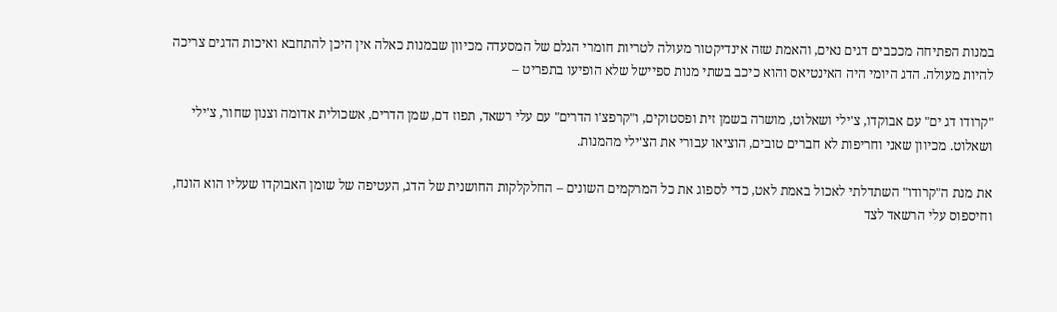במנות הפתיחה מככבים דגים נאים, והאמת שזה אינדיקטור מעולה לטריות חומרי הגלם של המסעדה מכיוון שבמנות כאלה אין היכן להתחבא ואיכות הדגים צריכה להיות מעולה. הדג היומי היה האינטיאס והוא כיכב בשתי מנות ספיישל שלא הופיעו בתפריט –

"קרודו דג ים" עם אבוקדו, צ'ילי ושאלוט, מושרה בשמן זית ופסטוקים, ו"קרפצ'ו הדרים" עם עלי רשאד, תפוז דם, שמן הדרים, אשכולית אדומה וצנון שחור, צ'ילי ושאלוט. מכיוון שאני וחריפות לא חברים טובים, הוציאו עבורי את הצ'ילי מהמנות.

את מנת ה"קרודו" השתדלתי לאכול באמת לאט, כדי לספוג את כל המרקמים השונים – החלקלקות החושנית של הדג, העטיפה של שומן האבוקדו שעליו הוא הונח, וחיספוס עלי הרשאד לצד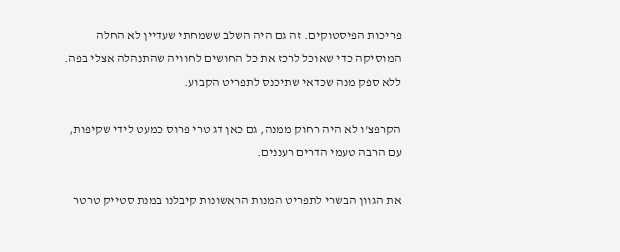פריכות הפיסטוקים. זה גם היה השלב ששמחתי שעדיין לא החלה המוסיקה כדי שאוכל לרכז את כל החושים לחוויה שהתנהלה אצלי בפה. ללא ספק מנה שכדאי שתיכנס לתפריט הקבוע.

הקרפצ'ו לא היה רחוק ממנה, גם כאן דג טרי פרוס כמעט לידי שקיפות, עם הרבה טעמי הדרים רעננים.

את הגוון הבשרי לתפריט המנות הראשונות קיבלנו במנת סטייק טרטר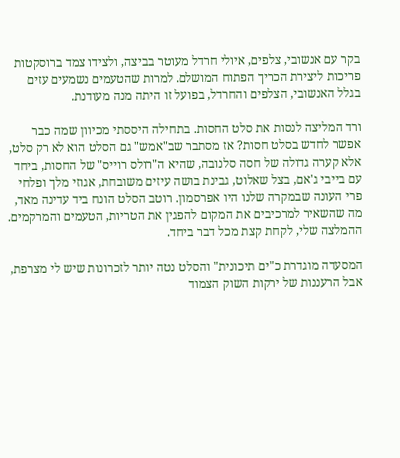בקר עם אנשובי, צלפים, איולי חרדל מעוטר בביצה, ולצידו צמד ברוסקטות פריכות ליצירת הכריך הפתוח המושלם. למרות שהטעמים נשמעים עזים בגלל האנשובי, הצלפים והחרדל, בפועל זו היתה מנה מעודנת.

ורד המליצה לנסות את סלט החסות. בתחילה היססתי מכיוון שמה כבר אפשר לחדש בסלט חסות? אז מסתבר שב"אמש" גם הסלט הוא לא רק סלט, אלא קערה גדולה של חסה סלנובה, שהיא ה"רולס רוייס" של החסות, ביחד עם בייבי ג'אם, בצל שאלוט, גבינת בושה עיזים משובחת, אגוזי מלך ופלחי פרי העונה שבמקרה שלנו היו אפרסמון. רוטב הסלט הונח ביד עדינה מאד, מה שהשאיר למרכיבים את המקום להפגין את הטריות, הטעמים והמרקמים. ההמלצה שלי, לקחת קצת מכל דבר ביחד.

המסעדה מוגדרת כ"ים תיכונית" והסלט נטה יותר לזכרונות שיש לי מצרפת, אבל הרעננות של ירקות השוק הצמוד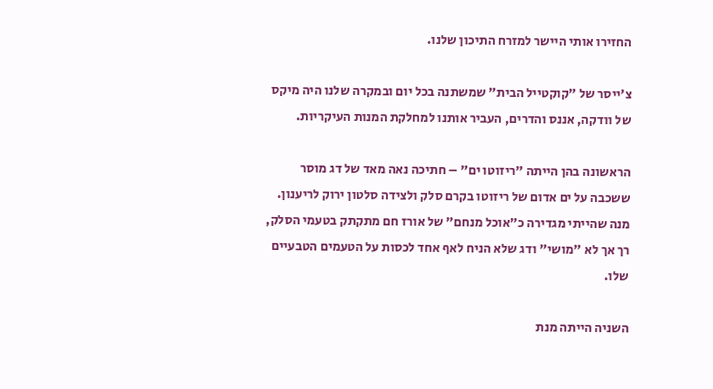החזירו אותי היישר למזרח התיכון שלנו.

צ'ייסר של "קוקטייל הבית" שמשתנה בכל יום ובמקרה שלנו היה מיקס של וודקה, אננס והדרים, העביר אותנו למחלקת המנות העיקריות.

הראשונה בהן הייתה "ריזוטו ים" – חתיכה נאה מאד של דג מוסר ששכבה על ים אדום של ריזוטו בקרם סלק ולצידה סלטון ירוק לריענון. מנה שהייתי מגדירה כ"אוכל מנחם" של אורז חם מתקתק בטעמי הסלק, רך אך לא "מושי" ודג שלא הניח לאף אחד לכסות על הטעמים הטבעיים שלו.

השניה הייתה מנת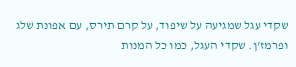שקדי עגל שמגיעה על שיפוד, על קרם תירס, עם אפונת שלג ופרמז'ן. שקדי העגל, כמו כל המנות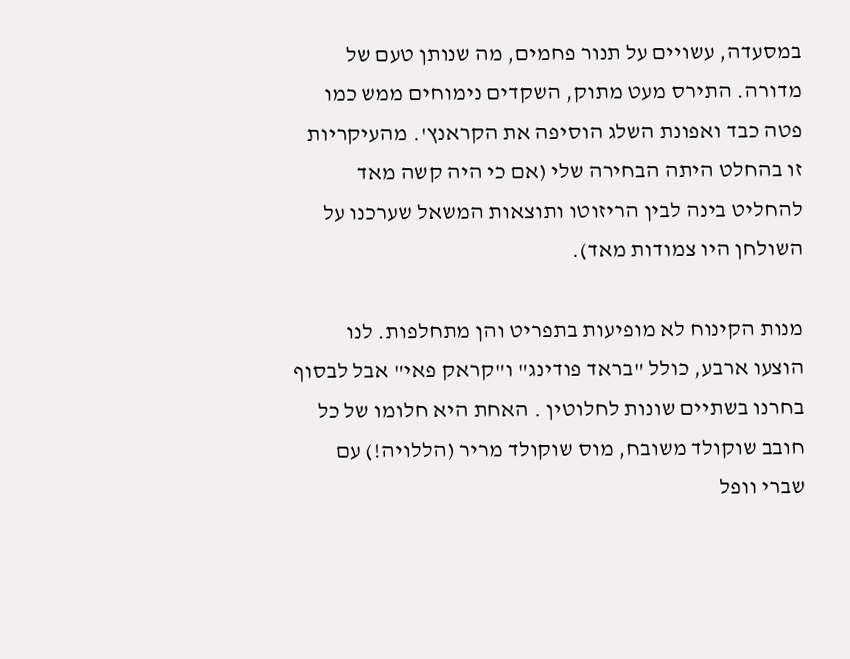במסעדה, עשויים על תנור פחמים, מה שנותן טעם של מדורה. התירס מעט מתוק, השקדים נימוחים ממש כמו פטה כבד ואפונת השלג הוסיפה את הקראנץ'. מהעיקריות זו בהחלט היתה הבחירה שלי (אם כי היה קשה מאד להחליט בינה לבין הריזוטו ותוצאות המשאל שערכנו על השולחן היו צמודות מאד).

מנות הקינוח לא מופיעות בתפריט והן מתחלפות. לנו הוצעו ארבע, כולל "בראד פודינג" ו"קראק פאי" אבל לבסוף בחרנו בשתיים שונות לחלוטין . האחת היא חלומו של כל חובב שוקולד משובח, מוס שוקולד מריר (הללויה!) עם שברי וופל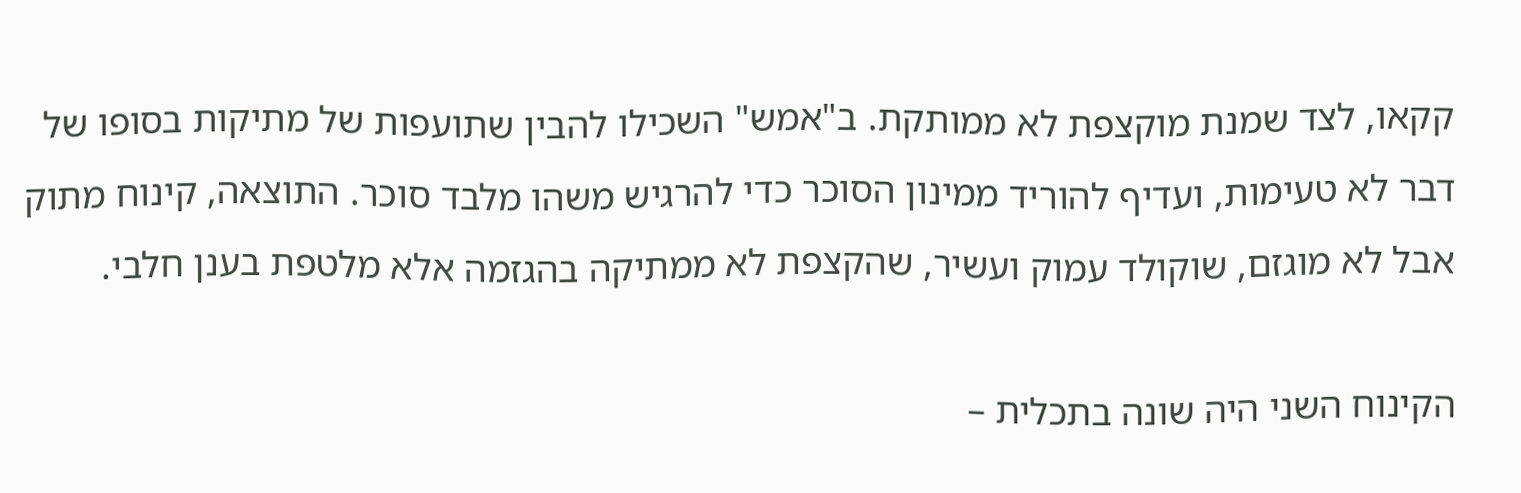קקאו, לצד שמנת מוקצפת לא ממותקת. ב"אמש" השכילו להבין שתועפות של מתיקות בסופו של דבר לא טעימות, ועדיף להוריד ממינון הסוכר כדי להרגיש משהו מלבד סוכר. התוצאה, קינוח מתוק אבל לא מוגזם, שוקולד עמוק ועשיר, שהקצפת לא ממתיקה בהגזמה אלא מלטפת בענן חלבי.

הקינוח השני היה שונה בתכלית –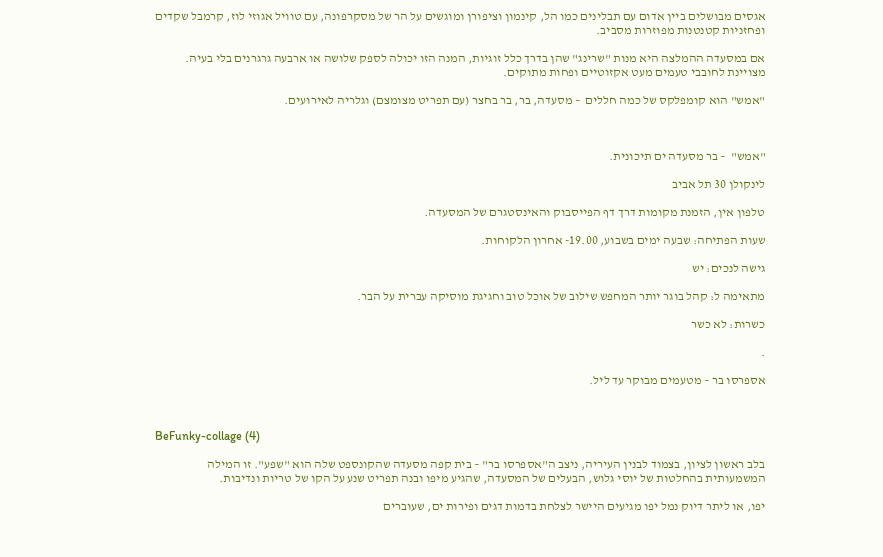אגסים מבושלים ביין אדום עם תבלינים כמו הל, קינמון וציפורן ומוגשים על הר של מסקרפונה, עם טוויל אגוזי לוז, קרמבל שקדים ופחזניות קטנטנות מפוזרות מסביב.

אם במסעדה ההמלצה היא מנות "שרינג" שהן בדרך כלל זוגיות, המנה הזו יכולה לספק שלושה או ארבעה גרגרנים בלי בעיה. מצויינת לחובבי טעמים מעט אקזוטיים ופחות מתוקים.

"אמש" הוא קומפלקס של כמה חללים  – מסעדה, בר, בר בחצר (עם תפריט מצומצם) וגלריה לאירועים.



"אמש"  – בר מסעדה ים תיכונית.

לינקולן 30 תל אביב

טלפון אין, הזמנת מקומות דרך דף הפייסבוק והאינסטגרם של המסעדה.

שעות הפתיחה: שבעה ימים בשבוע, 19.00- אחרון הלקוחות.

גישה לנכים: יש

מתאימה ל: קהל בוגר יותר המחפש שילוב של אוכל טוב וחגיגת מוסיקה עברית על הבר.

כשרות: לא כשר

.

אספרסו בר – מטעמים מבוקר עד ליל.



BeFunky-collage (4)

בלב ראשון לציון, בצמוד לבנין העיריה, ניצב ה"אספרסו בר" – בית קפה מסעדה שהקונספט שלה הוא "שפע". זו המילה המשמעותית בהחלטות של יוסי גלוש, הבעלים של המסעדה, שהגיע מיפו ובנה תפריט שנע על הקו של טריות ונדיבות.

יפו, או ליתר דיוק נמל יפו מגיעים היישר לצלחת בדמות דגים ופירות ים, שעוברים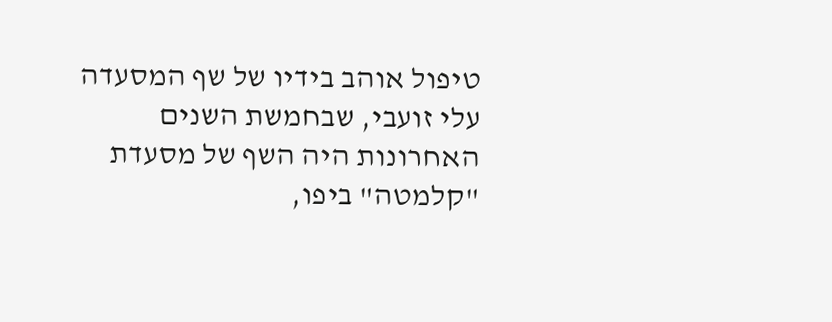טיפול אוהב בידיו של שף המסעדה עלי זועבי, שבחמשת השנים האחרונות היה השף של מסעדת "קלמטה" ביפו,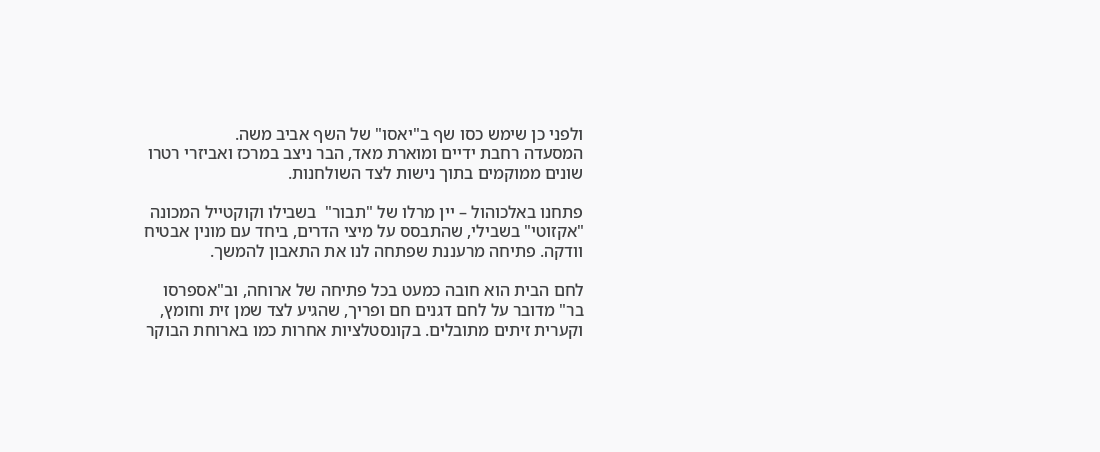ולפני כן שימש כסו שף ב"יאסו" של השף אביב משה.
המסעדה רחבת ידיים ומוארת מאד, הבר ניצב במרכז ואביזרי רטרו שונים ממוקמים בתוך נישות לצד השולחנות.

פתחנו באלכוהול – יין מרלו של "תבור"  בשבילו וקוקטייל המכונה "אקזוטי" בשבילי, שהתבסס על מיצי הדרים, ביחד עם מונין אבטיח וודקה. פתיחה מרעננת שפתחה לנו את התאבון להמשך.

לחם הבית הוא חובה כמעט בכל פתיחה של ארוחה, וב"אספרסו בר" מדובר על לחם דגנים חם ופריך, שהגיע לצד שמן זית וחומץ, וקערית זיתים מתובלים. בקונסטלציות אחרות כמו בארוחת הבוקר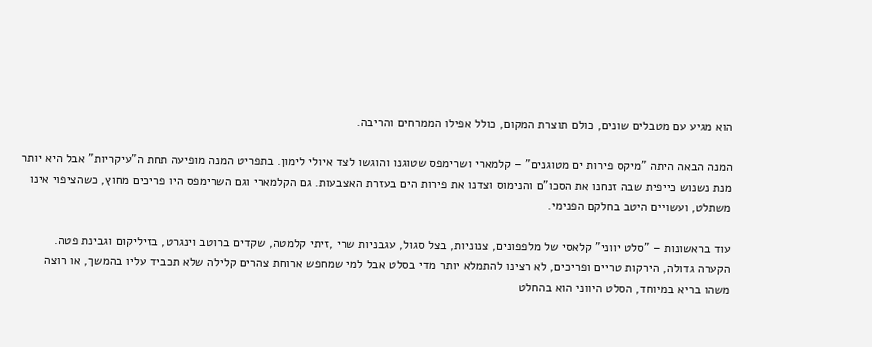הוא מגיע עם מטבלים שונים, כולם תוצרת המקום, כולל אפילו הממרחים והריבה.

המנה הבאה היתה "מיקס פירות ים מטוגנים" – קלמארי ושרימפס שטוגנו והוגשו לצד איולי לימון. בתפריט המנה מופיעה תחת ה"עיקריות" אבל היא יותר מנת נשנוש כייפית שבה זנחנו את הסכו"ם והנימוס וצדנו את פירות הים בעזרת האצבעות. גם הקלמארי וגם השרימפס היו פריכים מחוץ, כשהציפוי אינו משתלט, ועשויים היטב בחלקם הפנימי.

עוד בראשונות – "סלט יווני" קלאסי של מלפפונים, צנוניות, בצל סגול, עגבניות שרי ,זיתי קלמטה, שקדים ברוטב וינגרט, בזיליקום וגבינת פטה. הקערה גדולה, הירקות טריים ופריכים, לא רצינו להתמלא יותר מדי בסלט אבל למי שמחפש ארוחת צהרים קלילה שלא תכביד עליו בהמשך, או רוצה משהו בריא במיוחד, הסלט היווני הוא בהחלט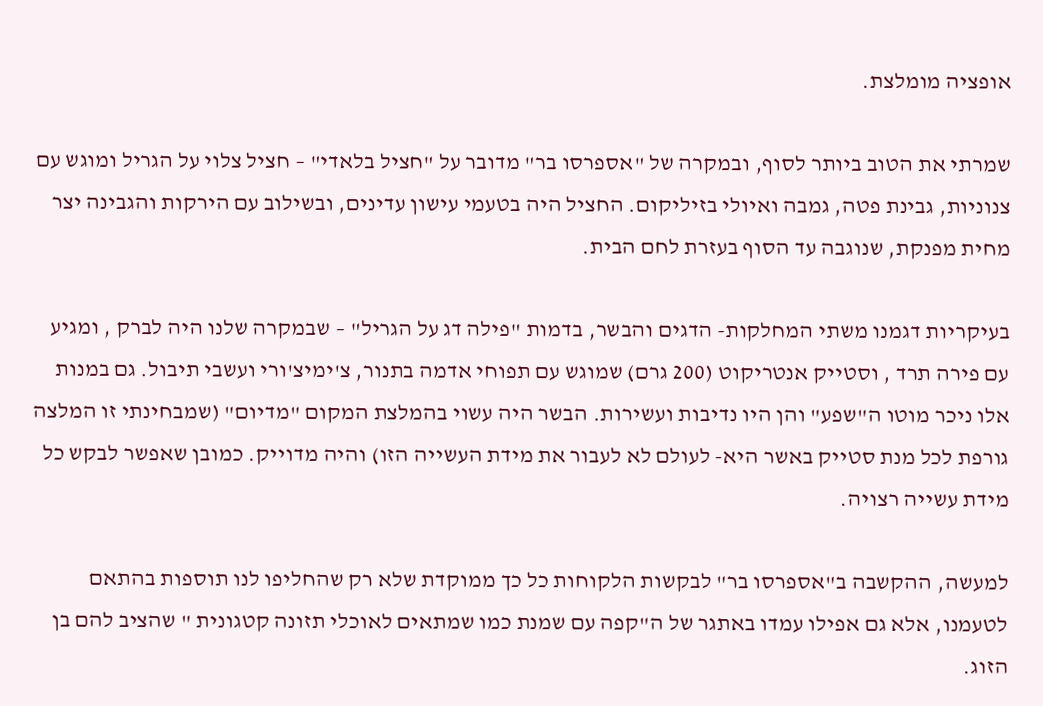אופציה מומלצת.

שמרתי את הטוב ביותר לסוף, ובמקרה של "אספרסו בר" מדובר על "חציל בלאדי" – חציל צלוי על הגריל ומוגש עם צנוניות, גבינת פטה, גמבה ואיולי בזיליקום. החציל היה בטעמי עישון עדינים, ובשילוב עם הירקות והגבינה יצר מחית מפנקת, שנוגבה עד הסוף בעזרת לחם הבית.

בעיקריות דגמנו משתי המחלקות- הדגים והבשר, בדמות "פילה דג על הגריל" – שבמקרה שלנו היה לברק , ומגיע עם פירה תרד , וסטייק אנטריקוט (200 גרם) שמוגש עם תפוחי אדמה בתנור, צ'ימיצ'ורי ועשבי תיבול. גם במנות אלו ניכר מוטו ה"שפע" והן היו נדיבות ועשירות. הבשר היה עשוי בהמלצת המקום "מדיום" (שמבחינתי זו המלצה גורפת לכל מנת סטייק באשר היא- לעולם לא לעבור את מידת העשייה הזו) והיה מדוייק. כמובן שאפשר לבקש כל מידת עשייה רצויה.

למעשה, ההקשבה ב"אספרסו בר" לבקשות הלקוחות כל כך ממוקדת שלא רק שהחליפו לנו תוספות בהתאם לטעמנו, אלא גם אפילו עמדו באתגר של ה"קפה עם שמנת כמו שמתאים לאוכלי תזונה קטגונית " שהציב להם בן הזוג.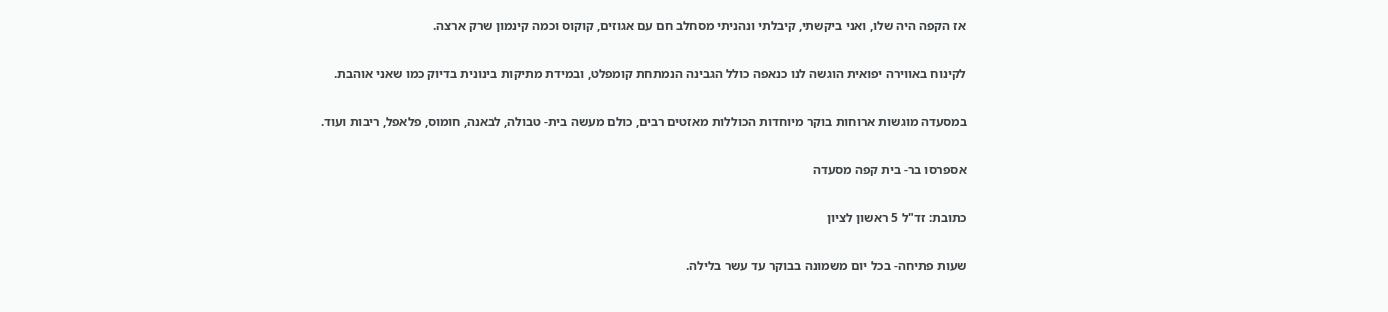אז הקפה היה שלו, ואני ביקשתי, קיבלתי ונהניתי מסחלב חם עם אגוזים, קוקוס וכמה קינמון שרק ארצה.

לקינוח באווירה יפואית הוגשה לנו כנאפה כולל הגבינה הנמתחת קומפלט, ובמידת מתיקות בינונית בדיוק כמו שאני אוהבת.

במסעדה מוגשות ארוחות בוקר מיוחדות הכוללות מאזטים רבים, כולם מעשה בית- טבולה, לבאנה, חומוס, פלאפל, ריבות ועוד.

אספרסו בר- בית קפה מסעדה

כתובת: זד"ל 5 ראשון לציון

שעות פתיחה- בכל יום משמונה בבוקר עד עשר בלילה.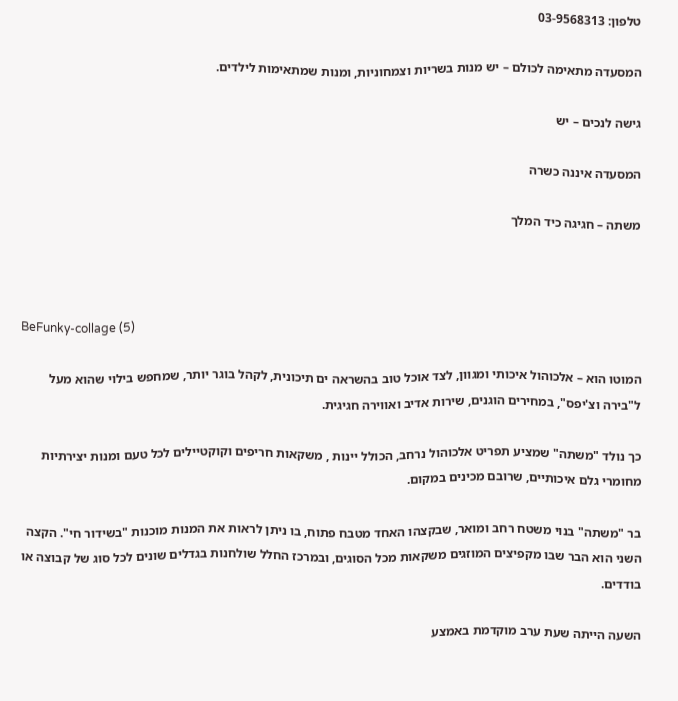טלפון: 03-9568313

המסעדה מתאימה לכולם – יש מנות בשריות וצמחוניות, ומנות שמתאימות לילדים.

גישה לנכים – יש

המסעדה איננה כשרה

משתה – חגיגה כיד המלך



BeFunky-collage (5)

המוטו הוא – אלכוהול איכותי ומגוון, לצד אוכל טוב בהשראה ים תיכונית, לקהל בוגר יותר, שמחפש בילוי שהוא מעל ל"בירה וצ'יפס", במחירים הוגנים, שירות אדיב ואווירה חגיגית.

כך נולד "משתה" שמציע תפריט אלכוהול נרחב, הכולל יינות , משקאות חריפים וקוקטיילים לכל טעם ומנות יצירתיות מחומרי גלם איכותיים, שרובם מכינים במקום.

בר "משתה" בנוי משטח רחב ומואר, שבקצהו האחד מטבח פתוח, בו ניתן לראות את המנות מוכנות "בשידור חי". הקצה השני הוא הבר שבו מקפיצים המוזגים משקאות מכל הסוגים, ובמרכז החלל שולחנות בגדלים שונים לכל סוג של קבוצה או בודדים.

השעה הייתה שעת ערב מוקדמת באמצע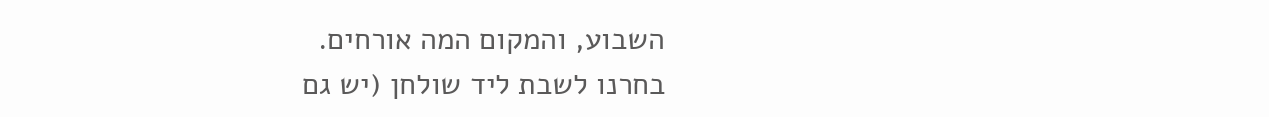השבוע, והמקום המה אורחים.
בחרנו לשבת ליד שולחן (יש גם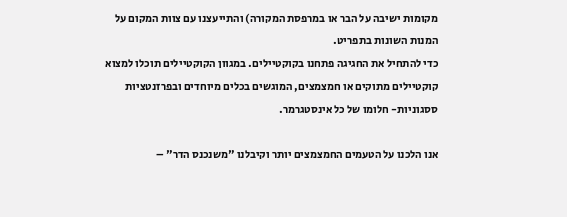מקומות ישיבה על הבר או במרפסת המקורה) והתייעצנו עם צוות המקום על המנות השונות בתפריט.
כדי להתחיל את החגיגה פתחנו בקוקטיילים. במגוון הקוקטיילים תוכלו למצוא קוקטיילים מתוקים או חמצמצים, המוגשים בכלים מיוחדים ובפרזנטציות ססגוניות- חלומו של כל אינסטגרמר.

אנו הלכנו על הטעמים החמצמצים יותר וקיבלנו "משנכנס הדר" –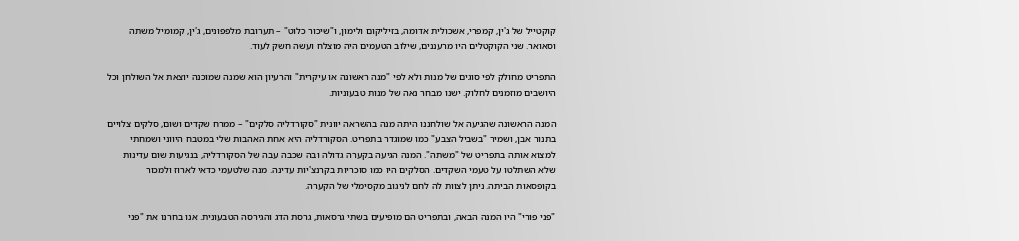קוקטייל של ג'ין, קמפרי, אשכולית אדומה, בזיליקום ולימון, ו"שיכור כלוט" – תערובת מלפפונים, ג'ין, קמומיל משתה וסאואר. שני הקוקטלים היו מרעננים, שילוב הטעמים היה מוצלח ועשה חשק לעוד.

התפריט מחולק לפי סוגים של מנות ולא לפי "מנה ראשונה או עיקרית" והרעיון הוא שמנה שמוכנה יוצאת אל השולחן וכל היושבים מוזמנים לחלוק. ישנו מבחר נאה של מנות טבעוניות.

המנה הראשונה שהגיעה אל שולחננו היתה מנה בהשראה יוונית "סקורדליה סלקים" – ממרח שקדים ושום, סלקים צלויים בתנור אבן, ושמיר "בשביל הצבע" כמו שמוגדר בתפריט. הסקורדליה היא אחת האהבות שלי במטבח היווני ושמחתי למצוא אותה בתפריט של "משתה". המנה הגיעה בקערה גדולה ובה שכבה עבה של הסקורדליה, בנגיעות שום עדינות שלא השתלטו על טעמי השקדים. הסלקים היו כמו סוכריות בקרנצ'יות עדינה. מנה שלטעמי כדאי לארוז ולמכור בקופסאות הביתה. ניתן לצוות לה לחם לניגוב מקסימלי של הקערה.

"פני פורי" היו המנה הבאה, ובתפריט הם מופיעים בשתי גרסאות, גרסת הדג והגירסה הטבעונית. אנו בחרנו את "פני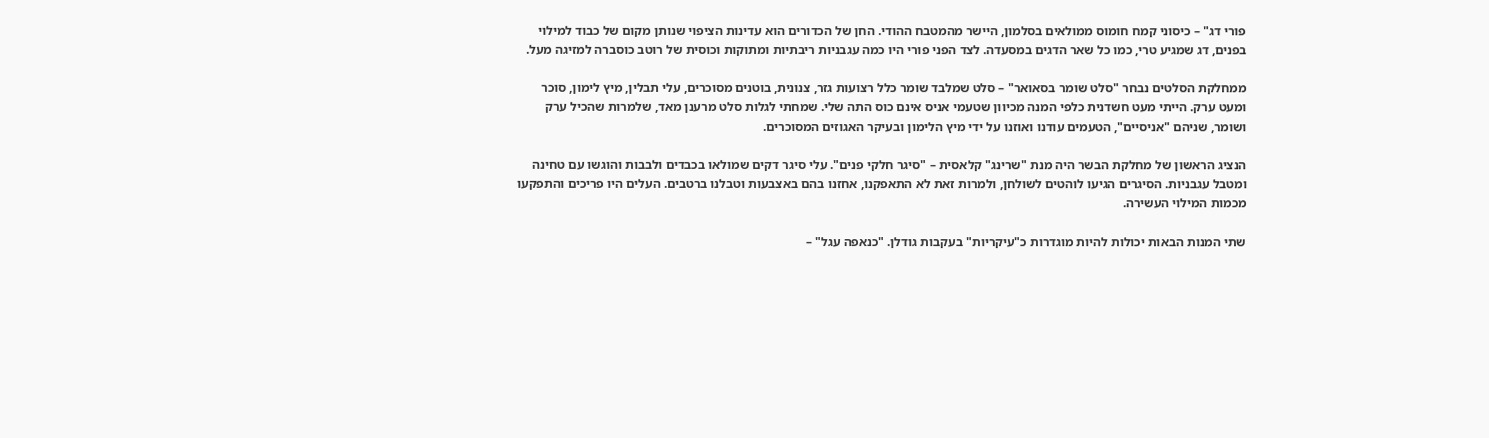פורי דג" – כיסוני קמח חומוס ממולאים בסלמון, היישר מהמטבח ההודי. החן של הכדורים הוא עדינות הציפוי שנותן מקום של כבוד למילוי בפנים, דג שמגיע טרי, כמו כל שאר הדגים במסעדה. לצד הפני פורי היו כמה עגבניות ריבתיות ומתוקות וכוסית של רוטב כוסברה למזיגה מעל.

ממחלקת הסלטים נבחר "סלט שומר בסאואר" – סלט שמלבד שומר כלל רצועות גזר, צנונית, בוטנים מסוכרים, עלי תבלין, מיץ לימון, סוכר ומעט ערק. הייתי מעט חשדנית כלפי המנה מכיוון שטעמי אניס אינם כוס התה שלי. שמחתי לגלות סלט מרענן מאד, שלמרות שהכיל ערק ושומר, שניהם "אניסיים", הטעמים עודנו ואוזנו על ידי מיץ הלימון ובעיקר האגוזים המסוכרים.

הנציג הראשון של מחלקת הבשר היה מנת "שרינג" קלאסית – "סיגר חלקי פנים". עלי סיגר דקים שמולאו בכבדים ולבבות והוגשו עם טחינה ומטבל עגבניות. הסיגרים הגיעו לוהטים לשולחן, ולמרות זאת לא התאפקנו, אחזנו בהם באצבעות וטבלנו ברטבים. העלים היו פריכים והתפקעו מכמות המילוי העשירה.

שתי המנות הבאות יכולות להיות מוגדרות כ"עיקריות" בעקבות גודלן. "כנאפה עגל" –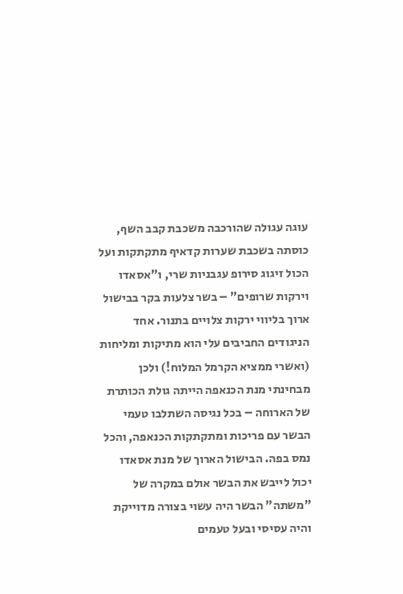עוגה עגולה שהורכבה משכבת קבב השף, כוסתה בשכבת שערות קדאיף מתקתקות ועל הכול זיגוג סירופ עגבניות שרי, ו"אסאדו וירקות שרופים" – בשר צלעות בקר בבישול ארוך בליווי ירקות צלויים בתנור. אחד הניגודים החביבים עלי הוא מתיקות ומליחות (ואשרי ממציא הקרמל המלוח!) ולכן מבחינתי מנת הכנאפה הייתה גולת הכותרת של הארוחה – בכל נגיסה השתלבו טעמי הבשר עם פריכות ומתקתקות הכנאפה, והכל נמס בפה. הבישול הארוך של מנת אסאדו יכול לייבש את הבשר אולם במקרה של "משתה" הבשר היה עשוי בצורה מדוייקת והיה עסיסי ובעל טעמים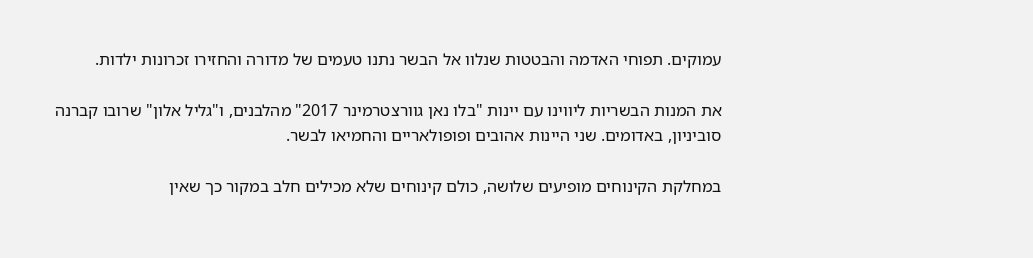עמוקים. תפוחי האדמה והבטטות שנלוו אל הבשר נתנו טעמים של מדורה והחזירו זכרונות ילדות.

את המנות הבשריות ליווינו עם יינות "בלו נאן גוורצטרמינר 2017" מהלבנים, ו"גליל אלון" שרובו קברנה סוביניון, באדומים. שני היינות אהובים ופופולאריים והחמיאו לבשר.

במחלקת הקינוחים מופיעים שלושה, כולם קינוחים שלא מכילים חלב במקור כך שאין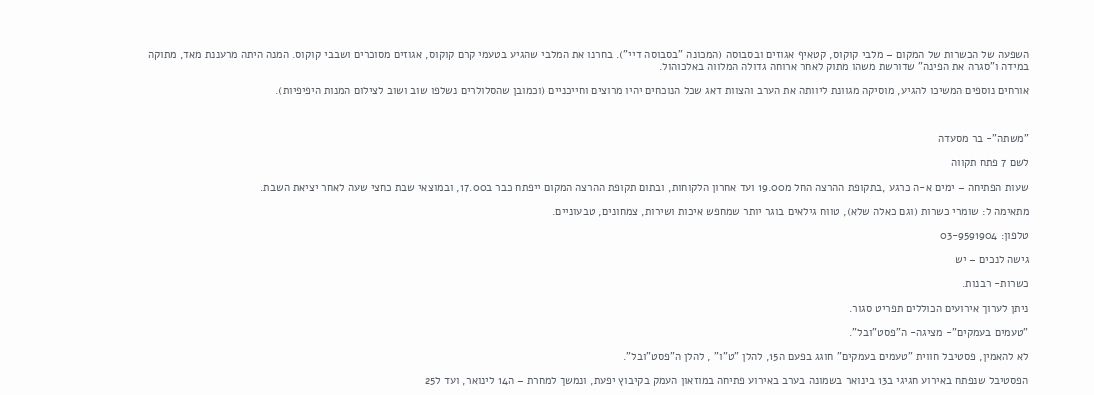השפעה של הכשרות של המקום – מלבי קוקוס, קטאיף אגוזים ובסבוסה (המכונה "בסבוסה דיי"). בחרנו את המלבי שהגיע בטעמי קרם קוקוס, אגוזים מסוכרים ושבבי קוקוס. המנה היתה מרעננת מאד, מתוקה במידה ו"סגרה את הפינה" שדורשת משהו מתוק לאחר ארוחה גדולה המלווה באלכוהול.

אורחים נוספים המשיכו להגיע, מוסיקה מגוונת ליוותה את הערב והצוות דאג שכל הנוכחים יהיו מרוצים וחייכניים (וכמובן שהסלולרים נשלפו שוב ושוב לצילום המנות היפיפיות).



"משתה"- בר מסעדה

לשם 7 פתח תקווה

שעות הפתיחה – ימים א-ה כרגע ,בתקופת ההרצה החל מ19.00 ועד אחרון הלקוחות, ובתום תקופת ההרצה המקום ייפתח כבר ב17.00, ובמוצאי שבת כחצי שעה לאחר יציאת השבת.

מתאימה ל: שומרי כשרות (וגם כאלה שלא), טווח גילאים בוגר יותר שמחפש איכות ושירות, צמחונים, טבעוניים.

טלפון: 03-9591904

גישה לנכים – יש

כשרות- רבנות.

ניתן לערוך אירועים הכוללים תפריט סגור.

"טעמים בעמקים"- מציגה- ה"פסט"ובל".

לא להאמין, פסטיבל חווית "טעמים בעמקים" חוגג בפעם ה15, להלן "ט"ו" , להלן ה"פסט"ובל".

הפסטיבל שנפתח באירוע חגיגי ב13 בינואר בשמונה בערב באירוע פתיחה במוזאון העמק בקיבוץ יפעת, ונמשך למחרת – ה14 לינואר, ועד ל25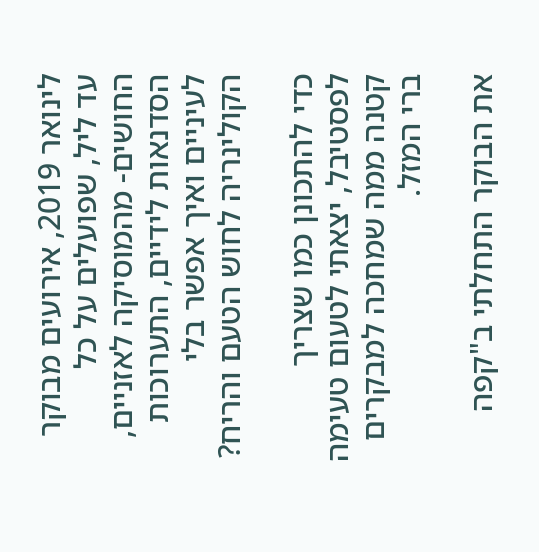לינואר 2019, אירועים מבוקר עד ליל, שפועלים על כל החושים- מהמוסיקה לאזניים, הסדנאות לידיים, התערוכות לעיניים ואיך אפשר בלי הקולינריה לחוש הטעם והריח?

כדי להתכונן כמו שצריך לפסטיבל, יצאתי לטעום טעימה קטנה ממה שמחכה למבקרים ברי המזל.

את הבוקר התחלתי ב"קפה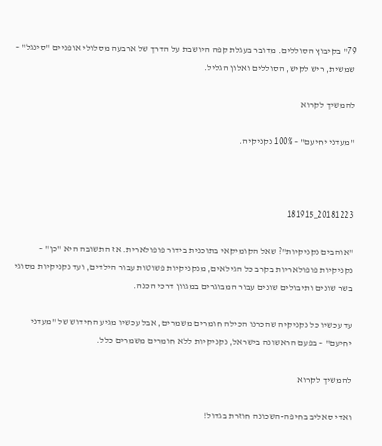79" בקיבוץ הסוללים. מדובר בעגלת קפה היושבת על הדרך של ארבעה מסלולי אופניים "סינגל" – שמשית, ריש לקיש, הסוללים ואלון הגליל.

להמשיך לקרוא

"מעדני יחיעם" – 100% נקניקיה.



20181223_181915

"אוהבים נקניקיות"? שאל הקומיקאי בתוכנית בידור פופולארית. אז התשובה היא "כן" – נקניקיות פופולאריות בקרב כל הגילאים, מנקניקיות פשוטות עבור הילדים, ועד נקניקיות מסוגי בשר שונים ותיבולים שונים עבור המבוגרים במגוון דרכי הכנה.

עד עכשיו כל נקניקיה שהכרנו הכילה חומרים משמרים, אבל עכשיו מגיע החידוש של "מעדני יחיעם" – בפעם הראשונה בישראל, נקניקיות ללא חומרים משמרים כלל.

להמשיך לקרוא

ואדי סאליב בחיפה-השכונה חוזרת בגדול!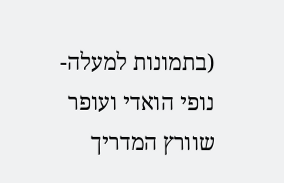(בתמונות למעלה- נופי הואדי ועופר שוורץ המדריך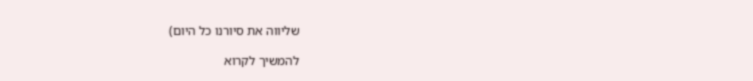שליווה את סיורנו כל היום)

להמשיך לקרוא